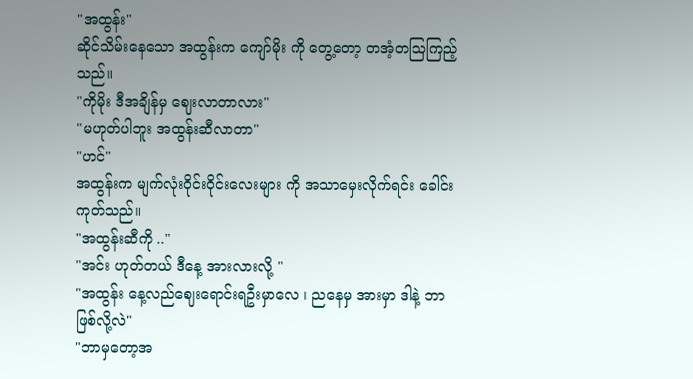"အထွန်း"
ဆိုင်သိမ်းနေသော အထွန်းက ကျော်မိုး ကို တွေ့တော့ တအံ့တဩကြည့်သည်။
"ကိုမိုး ဒီအချိန်မှ ဈေးလာတာလား"
"မဟုတ်ပါဘူး အထွန်းဆီလာတာ"
"ဟင်"
အထွန်းက မျက်လုံးဝိုင်းဝိုင်းလေးများ ကို အသာမှေးလိုက်ရင်း ခေါင်းကုတ်သည်။
"အထွန်းဆီကို .."
"အင်း ဟုတ်တယ် ဒီနေ့ အားလားလို့ "
"အထွန်း နေ့လည်ဈေးရောင်းရဦးမှာလေ ၊ ညနေမှ အားမှာ ဒါနဲ့ ဘာဖြစ်လို့လဲ"
"ဘာမှတော့အ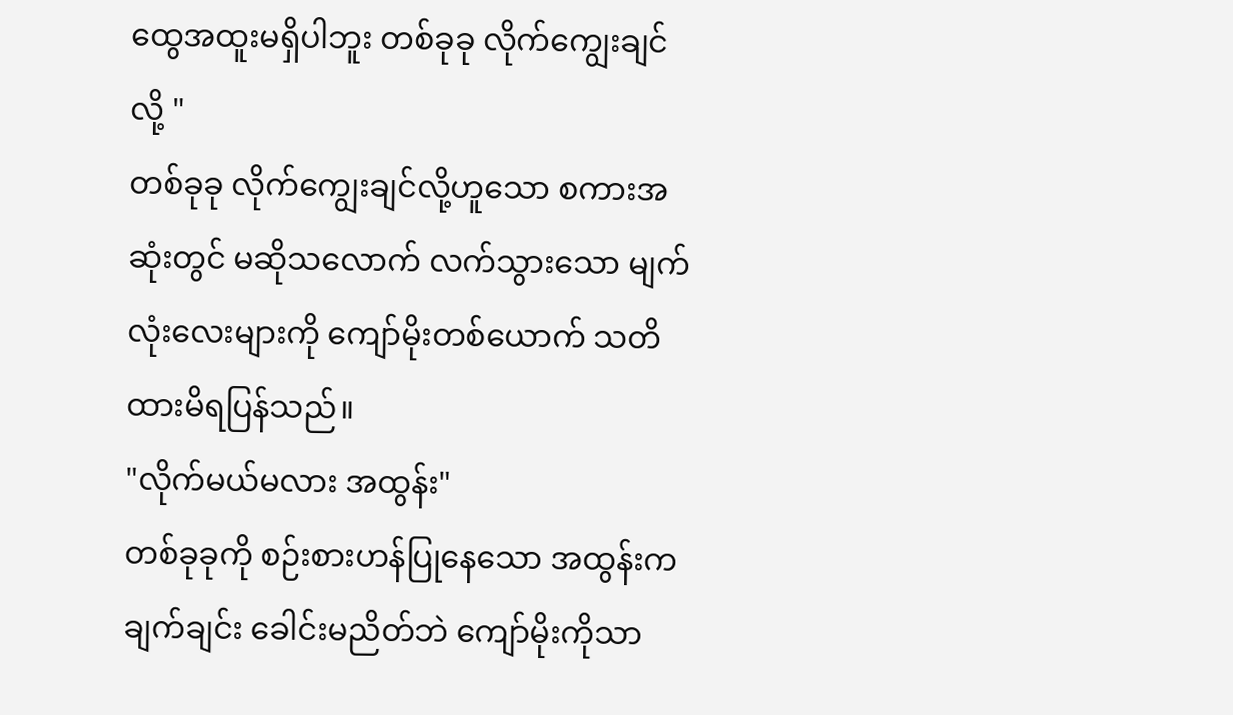ထွေအထူးမရှိပါဘူး တစ်ခုခု လိုက်ကျွေးချင်လို့ "
တစ်ခုခု လိုက်ကျွေးချင်လို့ဟူသော စကားအဆုံးတွင် မဆိုသလောက် လက်သွားသော မျက်လုံးလေးများကို ကျော်မိုးတစ်ယောက် သတိထားမိရပြန်သည်။
"လိုက်မယ်မလား အထွန်း"
တစ်ခုခုကို စဉ်းစားဟန်ပြုနေသော အထွန်းက ချက်ချင်း ခေါင်းမညိတ်ဘဲ ကျော်မိုးကိုသာ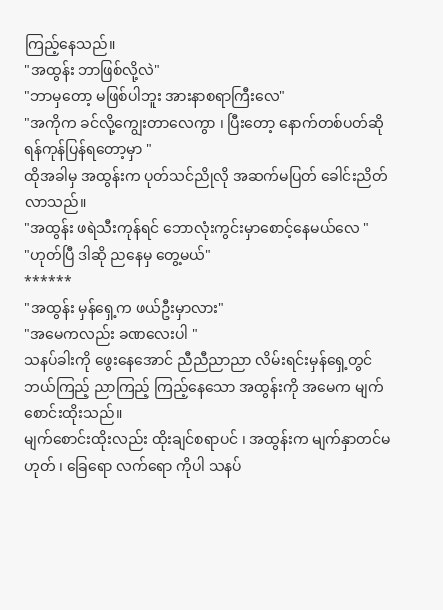ကြည့်နေသည်။
"အထွန်း ဘာဖြစ်လို့လဲ"
"ဘာမှတော့ မဖြစ်ပါဘူး အားနာစရာကြီးလေ"
"အကိုက ခင်လို့ကျွေးတာလေကွာ ၊ ပြီးတော့ နောက်တစ်ပတ်ဆို ရန်ကုန်ပြန်ရတော့မှာ "
ထိုအခါမှ အထွန်းက ပုတ်သင်ညိုလို အဆက်မပြတ် ခေါင်းညိတ်လာသည်။
"အထွန်း ဖရဲသီးကုန်ရင် ဘောလုံးကွင်းမှာစောင့်နေမယ်လေ "
"ဟုတ်ပြီ ဒါဆို ညနေမှ တွေ့မယ်"
******
"အထွန်း မှန်ရှေ့က ဖယ်ဦးမှာလား"
"အမေကလည်း ခဏလေးပါ "
သနပ်ခါးကို ဖွေးနေအောင် ညီညီညာညာ လိမ်းရင်းမှန်ရှေ့တွင် ဘယ်ကြည့် ညာကြည့် ကြည့်နေသော အထွန်းကို အမေက မျက်စောင်းထိုးသည်။
မျက်စောင်းထိုးလည်း ထိုးချင်စရာပင် ၊ အထွန်းက မျက်နှာတင်မဟုတ် ၊ ခြေရော လက်ရော ကိုပါ သနပ်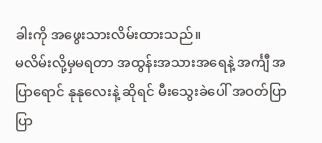ခါးကို အဖွေးသားလိမ်းထားသည်။
မလိမ်းလို့မှမရတာ အထွန်းအသားအရေနဲ့ အင်္ကျီ အပြာရောင် နုနုလေးနဲ့ ဆိုရင် မီးသွေးခဲပေါ် အဝတ်ပြာပြာ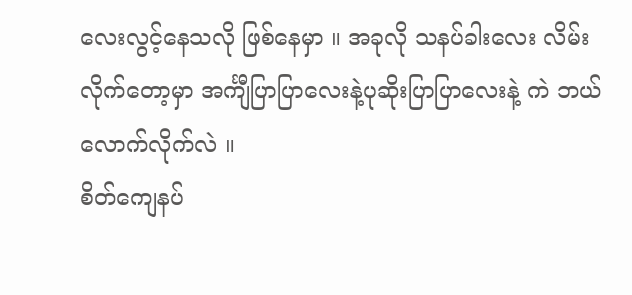လေးလွင့်နေသလို ဖြစ်နေမှာ ။ အခုလို သနပ်ခါးလေး လိမ်းလိုက်တော့မှာ အင်္ကျီပြာပြာလေးနဲ့ပုဆိုးပြာပြာလေးနဲ့ ကဲ ဘယ်လောက်လိုက်လဲ ။
စိတ်ကျေနပ်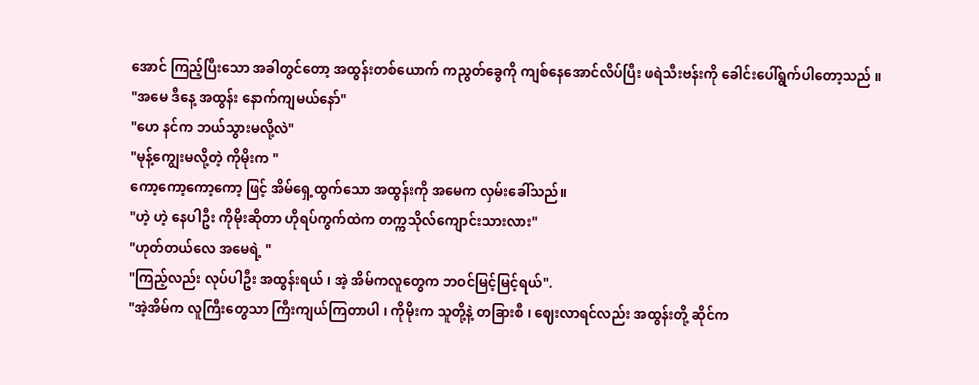အောင် ကြည့်ပြီးသော အခါတွင်တော့ အထွန်းတစ်ယောက် ကညွတ်ခွေကို ကျစ်နေအောင်လိပ်ပြီး ဖရဲသီးဗန်းကို ခေါင်းပေါ်ရွက်ပါတော့သည် ။
"အမေ ဒီနေ့ အထွန်း နောက်ကျမယ်နော်"
"ဟေ နင်က ဘယ်သွားမလို့လဲ"
"မုန့်ကျွေးမလို့တဲ့ ကိုမိုးက "
ကော့ကော့ကော့ကော့ ဖြင့် အိမ်ရှေ့ထွက်သော အထွန်းကို အမေက လှမ်းခေါ်သည်။
"ဟဲ့ ဟဲ့ နေပါဦး ကိုမိုးဆိုတာ ဟိုရပ်ကွက်ထဲက တက္ကသိုလ်ကျောင်းသားလား"
"ဟုတ်တယ်လေ အမေရဲ့ "
"ကြည့်လည်း လုပ်ပါဦး အထွန်းရယ် ၊ အဲ့ အိမ်ကလူတွေက ဘဝင်မြင့်မြင့်ရယ်".
"အဲ့အိမ်က လူကြီးတွေသာ ကြီးကျယ်ကြတာပါ ၊ ကိုမိုးက သူတို့နဲ့ တခြားစီ ၊ ဈေးလာရင်လည်း အထွန်းတို့ ဆိုင်က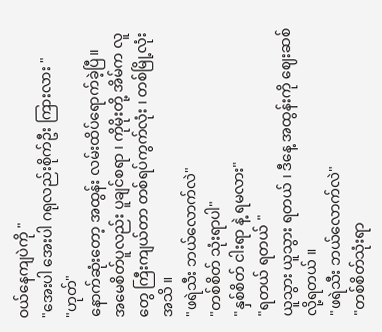ဝယ်နေကျပဲကို "
"အေးပါ အေးပါ ဂရုလည်းစိုက်ဦး ကြားလား "
"ဟုတ်"
နောက်ဆုံးတော့ အထွန်း လမ်းထိပ်ရောက်ခဲ့ပြီ။
အမေစိတ်ပူလည်း ပူချင်စရာ ၊ ကိုမိုးတို့ အိမ်က လူတွေ ကြီးကျယ်တာ တစ်ရပ်ကွက်လုံး ၊ တစ်မြို့လုံးအသိ ။
"ဖရဲသီး ဘယ်လောက်လဲ"
"တစ်စိတ် သုံးရာပါ"
"နှစ်စိတ် ငါးရာ နဲ့ ရမလား"
"ရတယ် ရတယ် "
ယူသွား ယူသွား ရတယ် ၊ ဒီနေ့ အထွန်းကို ဈေးဆစ်လို့ရတယ် ။
"ဖရဲသီး ဘယ်လောက်လဲ"
"တစ်စိတ်သုံးရာ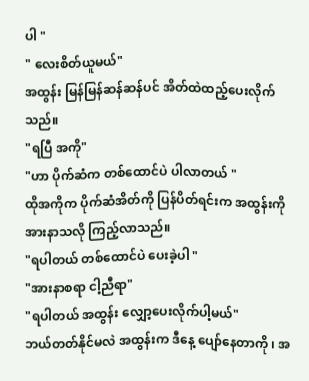ပါ "
" လေးစိတ်ယူမယ်"
အထွန်း မြန်မြန်ဆန်ဆန်ပင် အိတ်ထဲထည့်ပေးလိုက်သည်။
"ရပြီ အကို"
"ဟာ ပိုက်ဆံက တစ်ထောင်ပဲ ပါလာတယ် "
ထိုအကိုက ပိုက်ဆံအိတ်ကို ပြန်ပိတ်ရင်းက အထွန်းကို အားနာသလို ကြည့်လာသည်။
"ရပါတယ် တစ်ထောင်ပဲ ပေးခဲ့ပါ "
"အားနာစရာ ငါ့ညီရာ"
"ရပါတယ် အထွန်း လျှော့ပေးလိုက်ပါ့မယ်"
ဘယ်တတ်နိုင်မလဲ အထွန်းက ဒီနေ့ ပျော်နေတာကို ၊ အ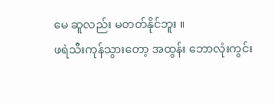မေ ဆူလည်း မတတ်နိုင်ဘူး ။
ဖရဲသီးကုန်သွားတော့ အထွန်း ဘောလုံးကွင်း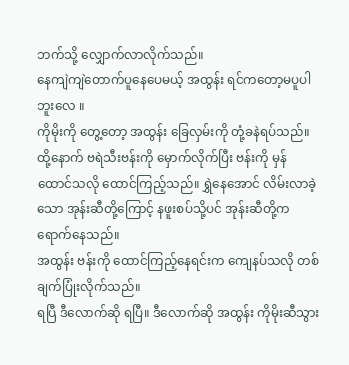ဘက်သို့ လျှောက်လာလိုက်သည်။
နေကျဲကျဲတောက်ပူနေပေမယ့် အထွန်း ရင်ကတော့မပူပါဘူးလေ ။
ကိုမိုးကို တွေ့တော့ အထွန်း ခြေလှမ်းကို တုံ့ခနဲရပ်သည်။ ထို့နောက် ဗရဲသီးဗန်းကို မှောက်လိုက်ပြီး ဗန်းကို မှန်ထောင်သလို ထောင်ကြည့်သည်။ ရွှဲနေအောင် လိမ်းလာခဲ့သော အုန်းဆီတို့ကြောင့် နဖူးစပ်သို့ပင် အုန်းဆီတို့က ရောက်နေသည်။
အထွန်း ဗန်းကို ထောင်ကြည့်နေရင်းက ကျေနပ်သလို တစ်ချက်ပြုံးလိုက်သည်။
ရပြီ ဒီလောက်ဆို ရပြီ။ ဒီလောက်ဆို အထွန်း ကိုမိုးဆီသွား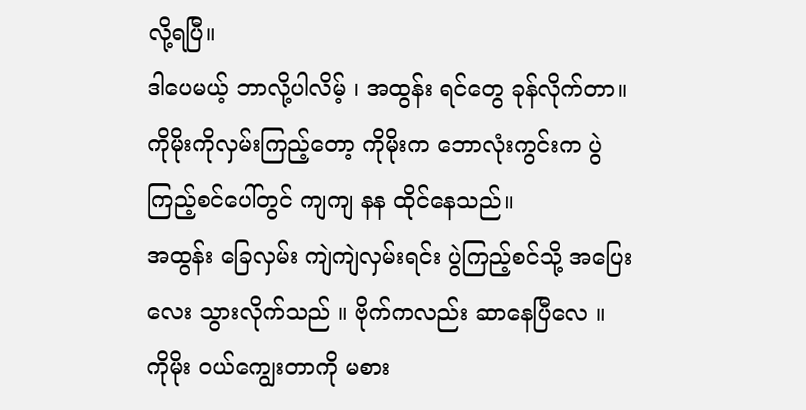လို့ရပြီ။
ဒါပေမယ့် ဘာလို့ပါလိမ့် ၊ အထွန်း ရင်တွေ ခုန်လိုက်တာ။
ကိုမိုးကိုလှမ်းကြည့်တော့ ကိုမိုးက ဘောလုံးကွင်းက ပွဲကြည့်စင်ပေါ်တွင် ကျကျ နန ထိုင်နေသည်။
အထွန်း ခြေလှမ်း ကျဲကျဲလှမ်းရင်း ပွဲကြည့်စင်သို့ အပြေးလေး သွားလိုက်သည် ။ ဗိုက်ကလည်း ဆာနေပြီလေ ။
ကိုမိုး ဝယ်ကျွေးတာကို မစား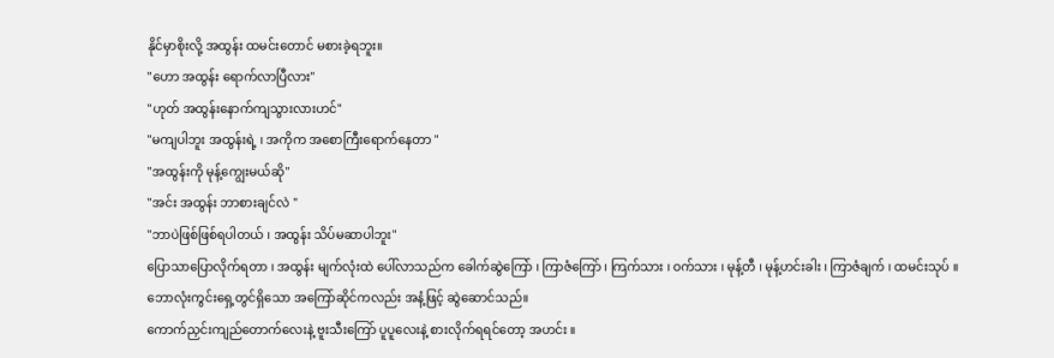နိုင်မှာစိုးလို့ အထွန်း ထမင်းတောင် မစားခဲ့ရဘူး။
"ဟော အထွန်း ရောက်လာပြီလား"
"ဟုတ် အထွန်းနောက်ကျသွားလားဟင်"
"မကျပါဘူး အထွန်းရဲ့ ၊ အကိုက အစောကြီးရောက်နေတာ "
"အထွန်းကို မုန့်ကျွေးမယ်ဆို"
"အင်း အထွန်း ဘာစားချင်လဲ "
"ဘာပဲဖြစ်ဖြစ်ရပါတယ် ၊ အထွန်း သိပ်မဆာပါဘူး"
ပြောသာပြောလိုက်ရတာ ၊ အထွန်း မျက်လုံးထဲ ပေါ်လာသည်က ခေါက်ဆွဲကြော် ၊ ကြာဇံကြော် ၊ ကြက်သား ၊ ဝက်သား ၊ မုန့်တီ ၊ မုန့်ဟင်းခါး ၊ ကြာဇံချက် ၊ ထမင်းသုပ် ။
ဘောလုံးကွင်းရှေ့တွင်ရှိသော အကြော်ဆိုင်ကလည်း အနံ့ဖြင့် ဆွဲဆောင်သည်။
ကောက်ညှင်းကျည်တောက်လေးနဲ့ ဗူးသီးကြော် ပူပူလေးနဲ့ စားလိုက်ရရင်တော့ အဟင်း ။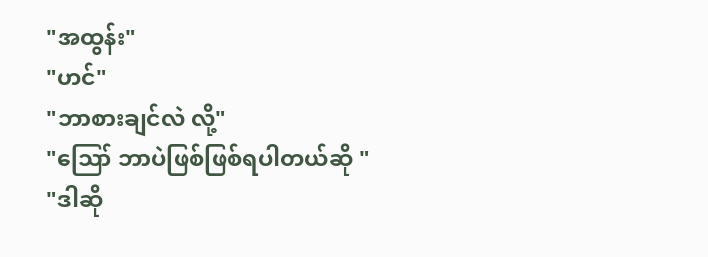"အထွန်း"
"ဟင်"
"ဘာစားချင်လဲ လို့"
"ဪ ဘာပဲဖြစ်ဖြစ်ရပါတယ်ဆို "
"ဒါဆို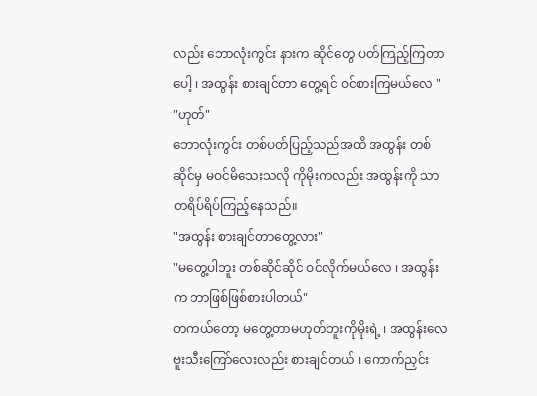လည်း ဘောလုံးကွင်း နားက ဆိုင်တွေ ပတ်ကြည့်ကြတာပေါ့ ၊ အထွန်း စားချင်တာ တွေ့ရင် ဝင်စားကြမယ်လေ "
"ဟုတ်"
ဘောလုံးကွင်း တစ်ပတ်ပြည့်သည်အထိ အထွန်း တစ်ဆိုင်မှ မဝင်မိသေးသလို ကိုမိုးကလည်း အထွန်းကို သာ တရိပ်ရိပ်ကြည့်နေသည်။
"အထွန်း စားချင်တာတွေ့လား"
"မတွေ့ပါဘူး တစ်ဆိုင်ဆိုင် ဝင်လိုက်မယ်လေ ၊ အထွန်းက ဘာဖြစ်ဖြစ်စားပါတယ်"
တကယ်တော့ မတွေ့တာမဟုတ်ဘူးကိုမိုးရဲ့ ၊ အထွန်းလေ ဗူးသီးကြော်လေးလည်း စားချင်တယ် ၊ ကောက်ညှင်း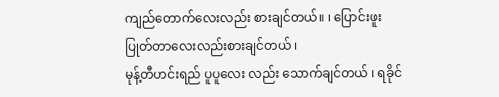ကျည်တောက်လေးလည်း စားချင်တယ်။ ၊ ပြောင်းဖူး ပြုတ်တာလေးလည်းစားချင်တယ် ၊
မုန့်တီဟင်းရည် ပူပူလေး လည်း သောက်ချင်တယ် ၊ ရခိုင်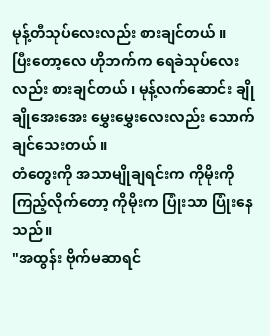မုန့်တီသုပ်လေးလည်း စားချင်တယ် ။
ပြီးတော့လေ ဟိုဘက်က ရေခဲသုပ်လေးလည်း စားချင်တယ် ၊ မုန့်လက်ဆောင်း ချိုချိုအေးအေး မွှေးမွှေးလေးလည်း သောက်ချင်သေးတယ် ။
တံတွေးကို အသာမျိုချရင်းက ကိုမိုးကို ကြည့်လိုက်တော့ ကိုမိုးက ပြုံးသာ ပြုံးနေသည်။
"အထွန်း ဗိုက်မဆာရင်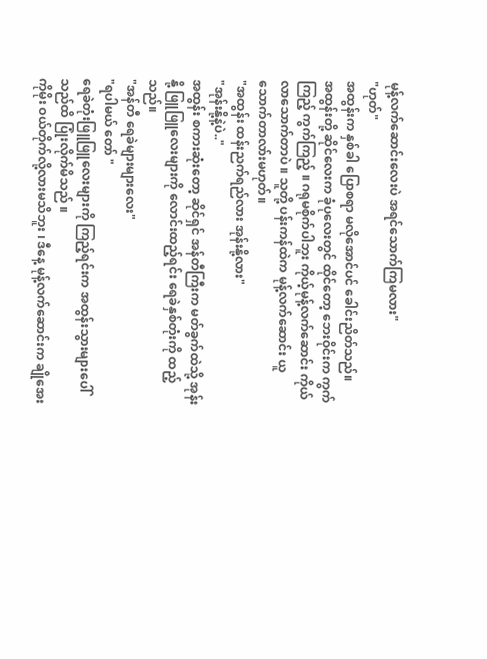မုန့်လက်ဆောင်းလေးပဲ အရင်သောက်ကြမလား"
"ဟုတ်"
အထွန်းက နှစ်ခါ ပြောစရာ မလိုအောင်ပင် ခေါင်းညိတ်သည်။
အထွန်းတို့ ဆိုင်လေးက ခုံပုလေးတွင် ထိုင်တော့ ဘေးဝိုင်းက ကွက်ကြည့် ကွက်ကြည့် ။ ဂရုမစိုက်ပါဘူး ကိုယ့်မုန့်လက်ဆောင်း ကိုယ်လာသောက်တာပဲ ။ သူတို့ ပန်းကန်ထဲက မုန့်လက်ဆောင်း ယူသောက်တာလာ်းမဟုတ်။
"အထွန်း ထန်းညက်ရည်လား အုန်းနို့လား"
"အုန်းနို့နဲ့ပဲ.."
အထွန်း စကားဆုံးတော့ ဆိုင်ရှင် အန်တီကြီးက မတ်ခွက်ထဲသို့ အုန်းနို့ ဖြူဖြူလေးများကို လောင်းထည့်ရင်း ရေခဲနှစ်တုံးကို ထည့်သည်။
"အန်တီ ရေခဲများများလေး"
"ရပါမယ် တော် "
ရေခဲတုံးဖြူဖြူလေးများကို ကြည့်ရင်းက အထွန်းသွားများပေါ်သည်ထိ ပြုံးလိုက်မိသည် ။
ကိုမိုး ဝယ်တိုက်လို့လားမသိဘူး ၊ ဒီနေ့ မုန့်လက်ဆောင်းက ချိုအေး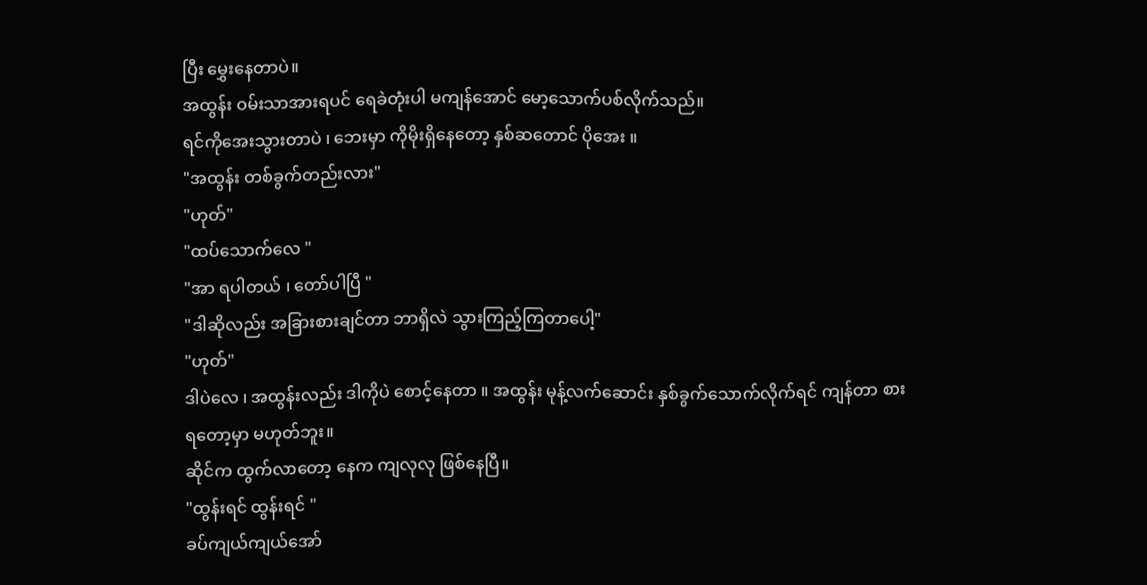ပြီး မွှေးနေတာပဲ။
အထွန်း ဝမ်းသာအားရပင် ရေခဲတုံးပါ မကျန်အောင် မော့သောက်ပစ်လိုက်သည်။
ရင်ကိုအေးသွားတာပဲ ၊ ဘေးမှာ ကိုမိုးရှိနေတော့ နှစ်ဆတောင် ပိုအေး ။
"အထွန်း တစ်ခွက်တည်းလား"
"ဟုတ်"
"ထပ်သောက်လေ "
"အာ ရပါတယ် ၊ တော်ပါပြီ "
"ဒါဆိုလည်း အခြားစားချင်တာ ဘာရှိလဲ သွားကြည့်ကြတာပေါ့"
"ဟုတ်"
ဒါပဲလေ ၊ အထွန်းလည်း ဒါကိုပဲ စောင့်နေတာ ။ အထွန်း မုန့်လက်ဆောင်း နှစ်ခွက်သောက်လိုက်ရင် ကျန်တာ စားရတော့မှာ မဟုတ်ဘူး။
ဆိုင်က ထွက်လာတော့ နေက ကျလုလု ဖြစ်နေပြီ။
"ထွန်းရင် ထွန်းရင် "
ခပ်ကျယ်ကျယ်အော်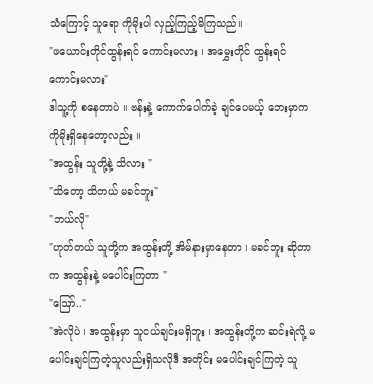သံကြောင့် သူရော ကိုမိုးပါ လှည့်ကြည့်မိကြသည်။
"ဖယောင်းတိုင်ထွန်းရင် ကောင်းမလား ၊ အမွှေးတိုင် ထွန်းရင် ကောင်းမလား"
ဒါသူ့ကို စနေတာပဲ ။ ဗန်းနဲ့ ကောက်ပေါက်ခဲ့ ချင်ပေမယ့် ဘေးမှာက ကိုမိုးရှိနေတော့လည်း ။
"အထွန်း သူတို့နဲ့ သိလား "
"သိတော့ သိတယ် မခင်ဘူး"
"ဘယ်လို"
"ဟုတ်တယ် သူတို့က အထွန်းတို့ အိမ်နားမှာနေတာ ၊ မခင်ဘူး ဆိုတာက အထွန်းနဲ့ မပေါင်းကြတာ "
"ဪ.."
"အဲလိုပဲ ၊ အထွန်းမှာ သူငယ်ချင်းမရှိဘူး ၊ အထွန်းတို့က ဆင်းရဲလို့ မပေါင်းချင်ကြတဲ့သူလည်းရှိသလိုဒီ အတိုင်း မပေါင်းချင်ကြတဲ့ သူ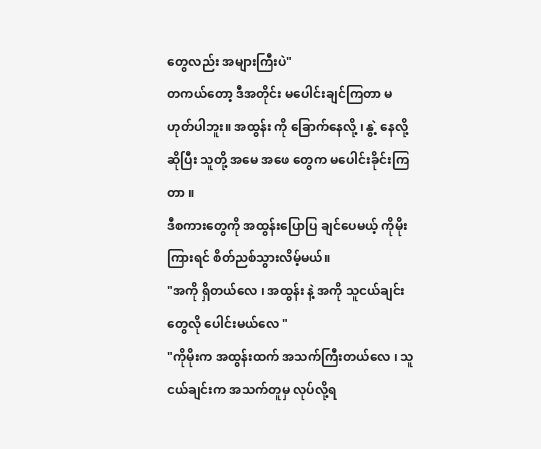တွေလည်း အများကြီးပဲ"
တကယ်တော့ ဒီအတိုင်း မပေါင်းချင်ကြတာ မဟုတ်ပါဘူး။ အထွန်း ကို ခြောက်နေလို့ ၊ နွဲ့ နေလို့ ဆိုပြီး သူတို့ အမေ အဖေ တွေက မပေါင်းခိုင်းကြတာ ။
ဒီစကားတွေကို အထွန်းပြောပြ ချင်ပေမယ့် ကိုမိုးကြားရင် စိတ်ညစ်သွားလိမ့်မယ်။
"အကို ရှိတယ်လေ ၊ အထွန်း နဲ့ အကို သူငယ်ချင်းတွေလို ပေါင်းမယ်လေ "
"ကိုမိုးက အထွန်းထက် အသက်ကြီးတယ်လေ ၊ သူငယ်ချင်းက အသက်တူမှ လုပ်လို့ရ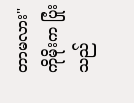တာမလား"
ကိုမိုးက ပြုံးသည်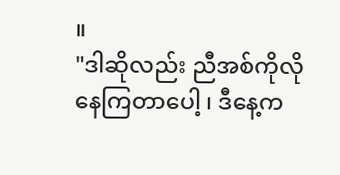။
"ဒါဆိုလည်း ညီအစ်ကိုလို နေကြတာပေါ့ ၊ ဒီနေ့က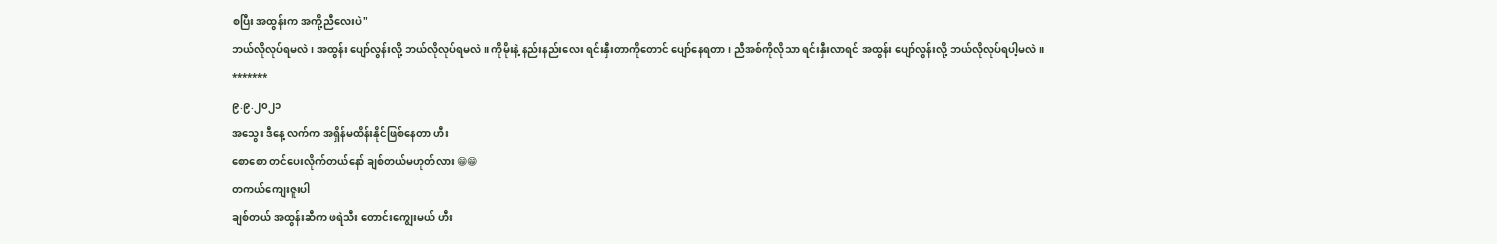စပြီး အထွန်းက အကို့ညီလေးပဲ"
ဘယ်လိုလုပ်ရမလဲ ၊ အထွန်း ပျော်လွန်းလို့ ဘယ်လိုလုပ်ရမလဲ ။ ကိုမိုးနဲ့ နည်းနည်းလေး ရင်းနှီးတာကိုတောင် ပျော်နေရတာ ၊ ညီအစ်ကိုလိုသာ ရင်းနှီးလာရင် အထွန်း ပျော်လွန်းလို့ ဘယ်လိုလုပ်ရပါ့မလဲ။
*******
၉.၉.၂၀၂၁
အသွေး ဒီနေ့ လက်က အရှိန်မထိန်းနိုင်ဖြစ်နေတာ ဟီး
စောစော တင်ပေးလိုက်တယ်နော် ချစ်တယ်မဟုတ်လား 😁😁
တကယ်ကျေးဇူးပါ
ချစ်တယ် အထွန်းဆီက ဖရဲသီး တောင်းကျွေးမယ် ဟီး